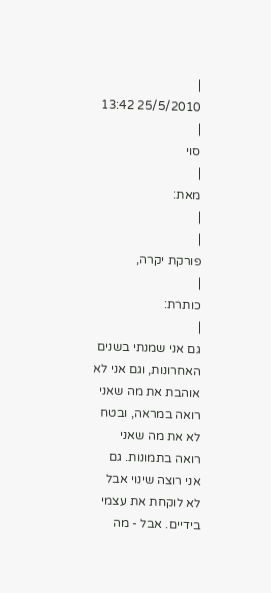|
25/5/2010 13:42
|
סוי
|
מאת:
|
|
פורקת יקרה,
|
כותרת:
|
גם אני שמנתי בשנים האחרונות, וגם אני לא אוהבת את מה שאני רואה במראה, ובטח לא את מה שאני רואה בתמונות. גם אני רוצה שינוי אבל לא לוקחת את עצמי בידיים. אבל - מה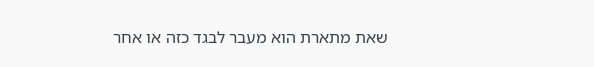שאת מתארת הוא מעבר לבגד כזה או אחר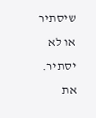שיסתיר או לא יסתיר. את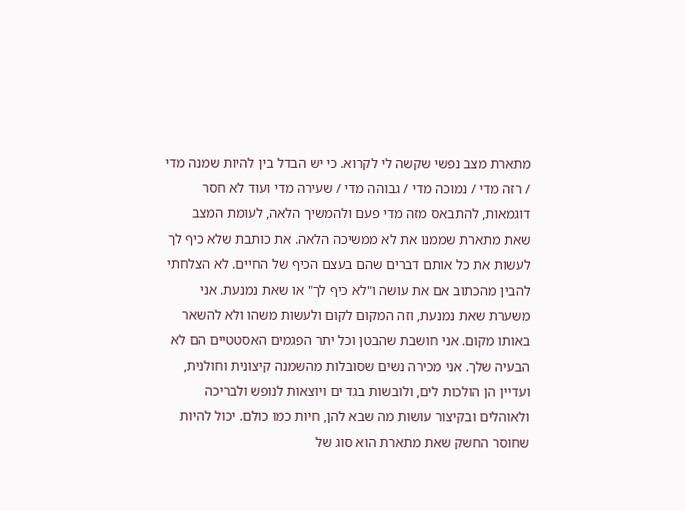מתארת מצב נפשי שקשה לי לקרוא. כי יש הבדל בין להיות שמנה מדי / רזה מדי / נמוכה מדי / גבוהה מדי / שעירה מדי ועוד לא חסר דוגמאות, להתבאס מזה מדי פעם ולהמשיך הלאה, לעומת המצב שאת מתארת שממנו את לא ממשיכה הלאה. את כותבת שלא כיף לך לעשות את כל אותם דברים שהם בעצם הכיף של החיים. לא הצלחתי להבין מהכתוב אם את עושה ו"לא כיף לך" או שאת נמנעת. אני משערת שאת נמנעת, וזה המקום לקום ולעשות משהו ולא להשאר באותו מקום. אני חושבת שהבטן וכל יתר הפגמים האסטטיים הם לא הבעיה שלך. אני מכירה נשים שסובלות מהשמנה קיצונית וחולנית, ועדיין הן הולכות לים, ולובשות בגד ים ויוצאות לנופש ולבריכה ולאוהלים ובקיצור עושות מה שבא להן, חיות כמו כולם. יכול להיות שחוסר החשק שאת מתארת הוא סוג של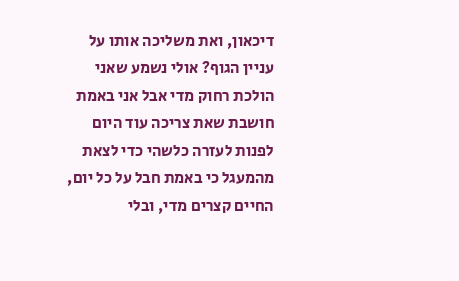דיכאון, ואת משליכה אותו על עניין הגוף? אולי נשמע שאני הולכת רחוק מדי אבל אני באמת חושבת שאת צריכה עוד היום לפנות לעזרה כלשהי כדי לצאת מהמעגל כי באמת חבל על כל יום, החיים קצרים מדי, ובלי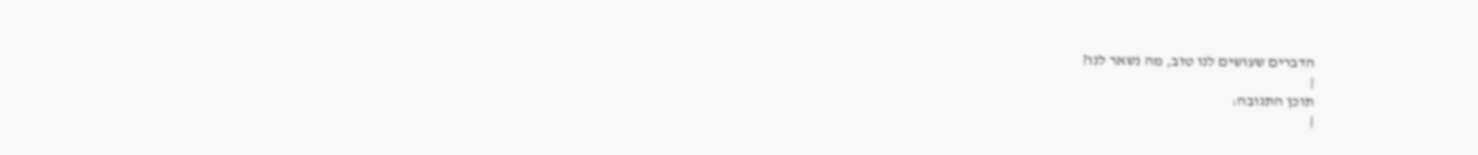הדברים שעושים לנו טוב, מה נשאר לנו?
|
תוכן התגובה:
|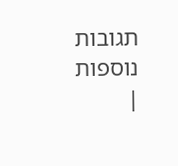תגובות נוספות
|